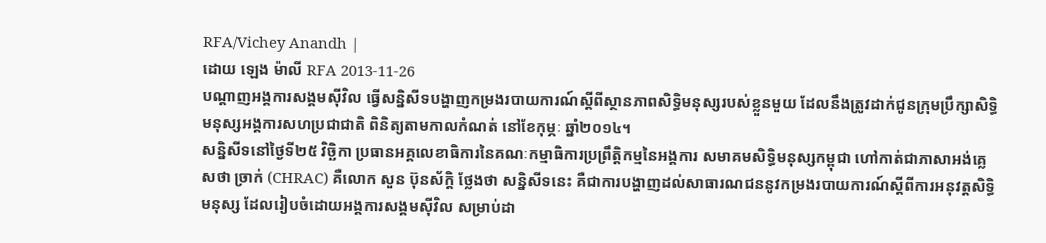RFA/Vichey Anandh |
ដោយ ឡេង ម៉ាលី RFA 2013-11-26
បណ្ដាញអង្គការសង្គមស៊ីវិល ធ្វើសន្និសីទបង្ហាញកម្រងរបាយការណ៍ស្ដីពីស្ថានភាពសិទ្ធិមនុស្សរបស់ខ្លួនមួយ ដែលនឹងត្រូវដាក់ជូនក្រុមប្រឹក្សាសិទ្ធិមនុស្សអង្គការសហប្រជាជាតិ ពិនិត្យតាមកាលកំណត់ នៅខែកុម្ភៈ ឆ្នាំ២០១៤។
សន្និសីទនៅថ្ងៃទី២៥ វិច្ឆិកា ប្រធានអគ្គលេខាធិការនៃគណៈកម្មាធិការប្រព្រឹត្តិកម្មនៃអង្គការ សមាគមសិទ្ធិមនុស្សកម្ពុជា ហៅកាត់ជាភាសាអង់គ្លេសថា ច្រាក់ (CHRAC) គឺលោក សួន ប៊ុនស័ក្ដិ ថ្លែងថា សន្និសីទនេះ គឺជាការបង្ហាញដល់សាធារណជននូវកម្រងរបាយការណ៍ស្ដីពីការអនុវត្តសិទ្ធិមនុស្ស ដែលរៀបចំដោយអង្គការសង្គមស៊ីវិល សម្រាប់ដា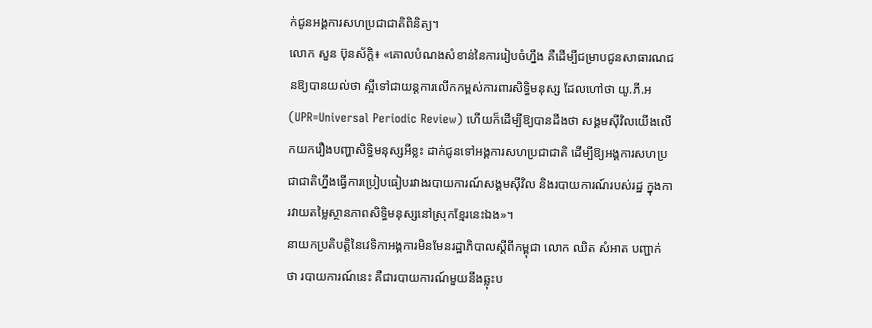ក់ជូនអង្គការសហប្រជាជាតិពិនិត្យ។
លោក សួន ប៊ុនស័ក្ដិ៖ «គោលបំណងសំខាន់នៃការរៀបចំហ្នឹង គឺដើម្បីជម្រាបជូនសាធារណជនឱ្យបានយល់ថា ស្អីទៅជាយន្តការលើកកម្ពស់ការពារសិទ្ធិមនុស្ស ដែលហៅថា យូ.ភី.អ (UPR=Universal Periodic Review) ហើយក៏ដើម្បីឱ្យបានដឹងថា សង្គមស៊ីវិលយើងលើកយករឿងបញ្ហាសិទ្ធិមនុស្សអីខ្លះ ដាក់ជូនទៅអង្គការសហប្រជាជាតិ ដើម្បីឱ្យអង្គការសហប្រជាជាតិហ្នឹងធ្វើការប្រៀបធៀបរវាងរបាយការណ៍សង្គមស៊ីវិល និងរបាយការណ៍របស់រដ្ឋ ក្នុងការវាយតម្លៃស្ថានភាពសិទ្ធិមនុស្សនៅស្រុកខ្មែរនេះឯង»។
នាយកប្រតិបត្តិនៃវេទិកាអង្គការមិនមែនរដ្ឋាភិបាលស្ដីពីកម្ពុជា លោក ឈិត សំអាត បញ្ជាក់ថា របាយការណ៍នេះ គឺជារបាយការណ៍មួយនឹងឆ្លុះប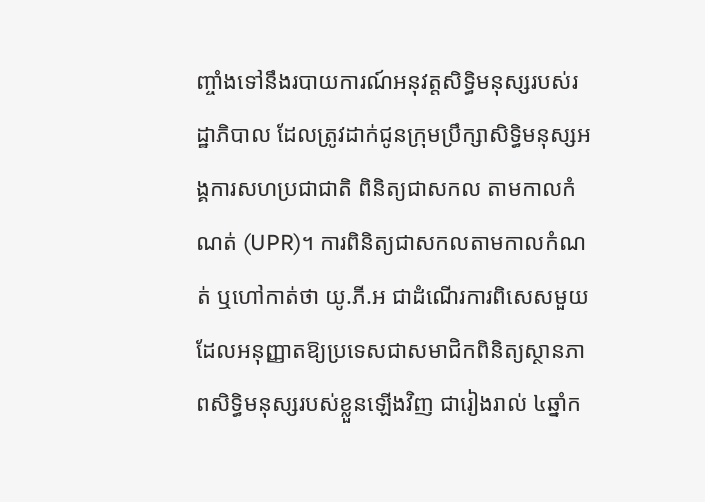ញ្ចាំងទៅនឹងរបាយការណ៍អនុវត្តសិទ្ធិមនុស្សរបស់រដ្ឋាភិបាល ដែលត្រូវដាក់ជូនក្រុមប្រឹក្សាសិទ្ធិមនុស្សអង្គការសហប្រជាជាតិ ពិនិត្យជាសកល តាមកាលកំណត់ (UPR)។ ការពិនិត្យជាសកលតាមកាលកំណត់ ឬហៅកាត់ថា យូ.ភី.អ ជាដំណើរការពិសេសមួយ ដែលអនុញ្ញាតឱ្យប្រទេសជាសមាជិកពិនិត្យស្ថានភាពសិទ្ធិមនុស្សរបស់ខ្លួនឡើងវិញ ជារៀងរាល់ ៤ឆ្នាំក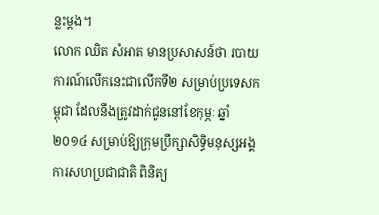ន្លះម្ដង។
លោក ឈិត សំអាត មានប្រសាសន៍ថា របាយការណ៍លើកនេះជាលើកទី២ សម្រាប់ប្រទេសកម្ពុជា ដែលនឹងត្រូវដាក់ជូននៅខែកុម្ភៈ ឆ្នាំ២០១៤ សម្រាប់ឱ្យក្រុមប្រឹក្សាសិទ្ធិមនុស្សអង្គការសហប្រជាជាតិ ពិនិត្យ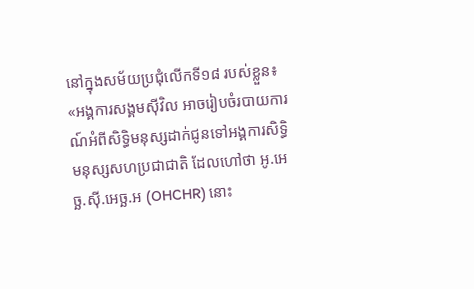នៅក្នុងសម័យប្រជុំលើកទី១៨ របស់ខ្លួន៖ «អង្គការសង្គមស៊ីវិល អាចរៀបចំរបាយការណ៍អំពីសិទ្ធិមនុស្សដាក់ជូនទៅអង្គការសិទ្ធិមនុស្សសហប្រជាជាតិ ដែលហៅថា អូ.អេច្ឆ.ស៊ី.អេច្ឆ.អ (OHCHR) នោះ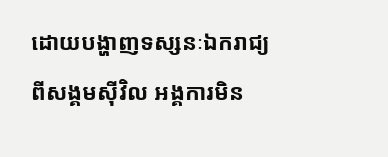ដោយបង្ហាញទស្សនៈឯករាជ្យពីសង្គមស៊ីវិល អង្គការមិន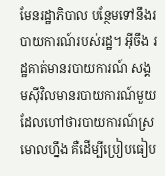មែនរដ្ឋាភិបាល បន្ថែមទៅនឹងរបាយការណ៍របស់រដ្ឋ។ អ៊ីចឹង រដ្ឋគាត់មានរបាយការណ៍ សង្គមស៊ីវិលមានរបាយការណ៍មួយ ដែលហៅថារបាយការណ៍ស្រមោលហ្នឹង គឺដើម្បីប្រៀបធៀប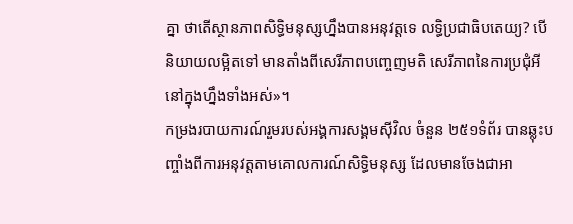គ្នា ថាតើស្ថានភាពសិទ្ធិមនុស្សហ្នឹងបានអនុវត្តទេ លទ្ធិប្រជាធិបតេយ្យ? បើនិយាយលម្អិតទៅ មានតាំងពីសេរីភាពបញ្ចេញមតិ សេរីភាពនៃការប្រជុំអីនៅក្នុងហ្នឹងទាំងអស់»។
កម្រងរបាយការណ៍រួមរបស់អង្គការសង្គមស៊ីវិល ចំនួន ២៥១ទំព័រ បានឆ្លុះបញ្ចាំងពីការអនុវត្តតាមគោលការណ៍សិទ្ធិមនុស្ស ដែលមានចែងជាអា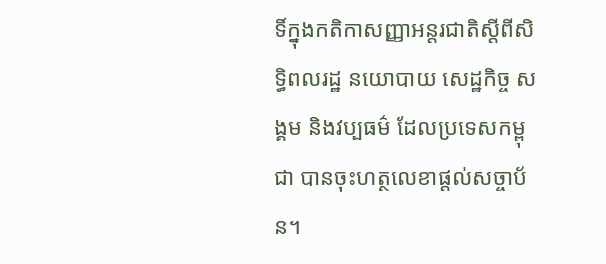ទិ៍ក្នុងកតិកាសញ្ញាអន្តរជាតិស្ដីពីសិទ្ធិពលរដ្ឋ នយោបាយ សេដ្ឋកិច្ច សង្គម និងវប្បធម៌ ដែលប្រទេសកម្ពុជា បានចុះហត្ថលេខាផ្ដល់សច្ចាប័ន។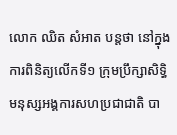លោក ឈិត សំអាត បន្តថា នៅក្នុងការពិនិត្យលើកទី១ ក្រុមប្រឹក្សាសិទ្ធិមនុស្សអង្គការសហប្រជាជាតិ បា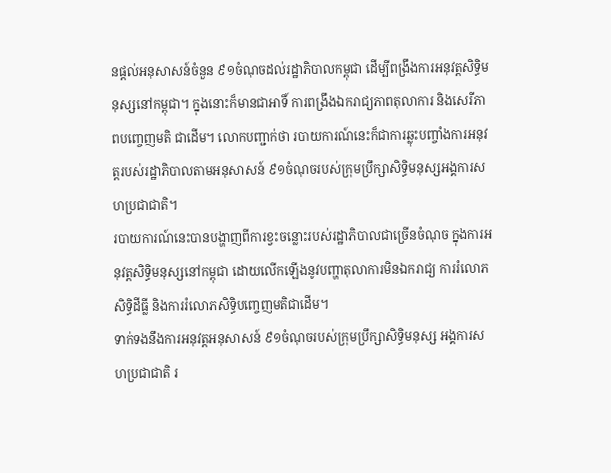នផ្ដល់អនុសាសន៍ចំនួន ៩១ចំណុចដល់រដ្ឋាភិបាលកម្ពុជា ដើម្បីពង្រឹងការអនុវត្តសិទ្ធិមនុស្សនៅកម្ពុជា។ ក្នុងនោះក៏មានជាអាទិ៍ ការពង្រឹងឯករាជ្យភាពតុលាការ និងសេរីភាពបញ្ចេញមតិ ជាដើម។ លោកបញ្ជាក់ថា របាយការណ៍នេះក៏ជាការឆ្លុះបញ្ចាំងការអនុវត្តរបស់រដ្ឋាភិបាលតាមអនុសាសន៍ ៩១ចំណុចរបស់ក្រុមប្រឹក្សាសិទ្ធិមនុស្សអង្គការសហប្រជាជាតិ។
របាយការណ៍នេះបានបង្ហាញពីការខ្វះចន្លោះរបស់រដ្ឋាភិបាលជាច្រើនចំណុច ក្នុងការអនុវត្តសិទ្ធិមនុស្សនៅកម្ពុជា ដោយលើកឡើងនូវបញ្ហាតុលាការមិនឯករាជ្យ ការរំលោភសិទ្ធិដីធ្លី និងការរំលោភសិទ្ធិបញ្ចេញមតិជាដើម។
ទាក់ទងនឹងការអនុវត្តអនុសាសន៍ ៩១ចំណុចរបស់ក្រុមប្រឹក្សាសិទ្ធិមនុស្ស អង្គការសហប្រជាជាតិ រ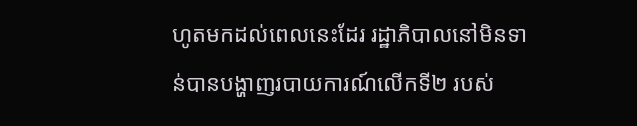ហូតមកដល់ពេលនេះដែរ រដ្ឋាភិបាលនៅមិនទាន់បានបង្ហាញរបាយការណ៍លើកទី២ របស់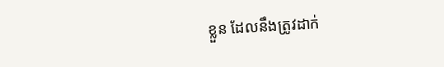ខ្លួន ដែលនឹងត្រូវដាក់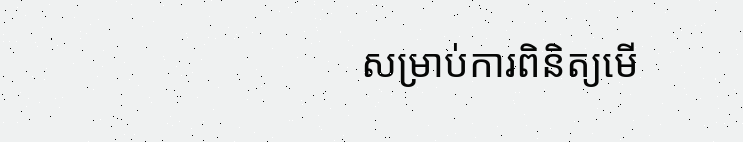សម្រាប់ការពិនិត្យមើ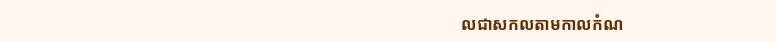លជាសកលតាមកាលកំណ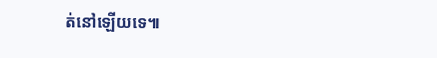ត់នៅឡើយទេ៕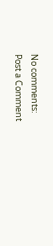No comments:
Post a Comment